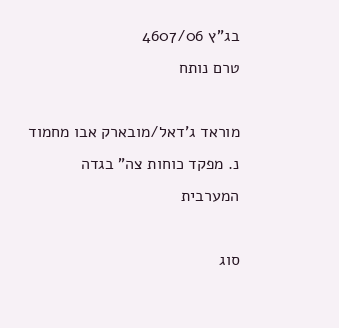בג"ץ 4607/06
טרם נותח

מוראד ג'דאל/מובארק אבו מחמוד נ. מפקד כוחות צה" בגדה המערבית

סוג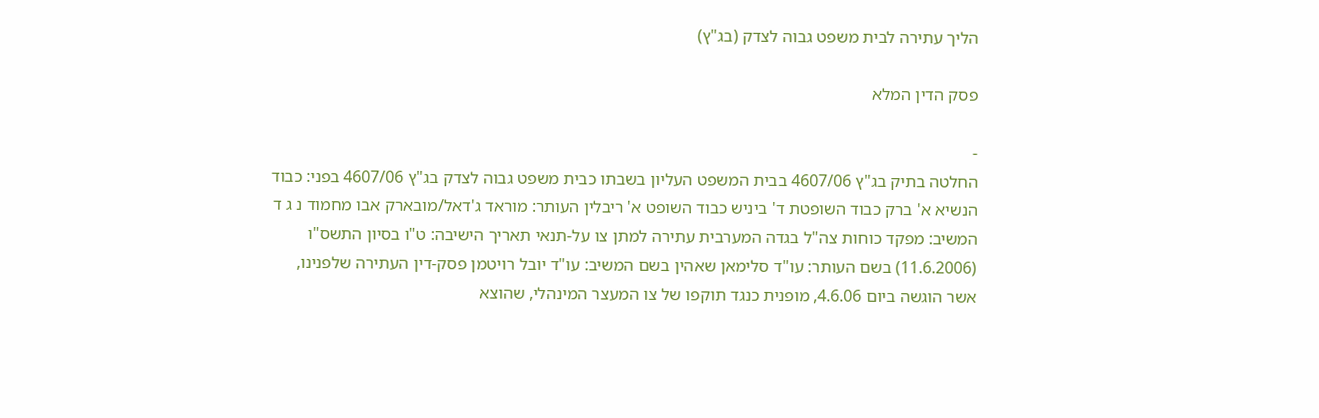הליך עתירה לבית משפט גבוה לצדק (בג"ץ)

פסק הדין המלא

-
החלטה בתיק בג"ץ 4607/06 בבית המשפט העליון בשבתו כבית משפט גבוה לצדק בג"ץ 4607/06 בפני: כבוד הנשיא א' ברק כבוד השופטת ד' ביניש כבוד השופט א' ריבלין העותר: מוראד ג'דאל/מובארק אבו מחמוד נ ג ד המשיב: מפקד כוחות צה"ל בגדה המערבית עתירה למתן צו על-תנאי תאריך הישיבה: ט"ו בסיון התשס"ו (11.6.2006) בשם העותר: עו"ד סלימאן שאהין בשם המשיב: עו"ד יובל רויטמן פסק-דין העתירה שלפנינו, אשר הוגשה ביום 4.6.06, מופנית כנגד תוקפו של צו המעצר המינהלי, שהוצא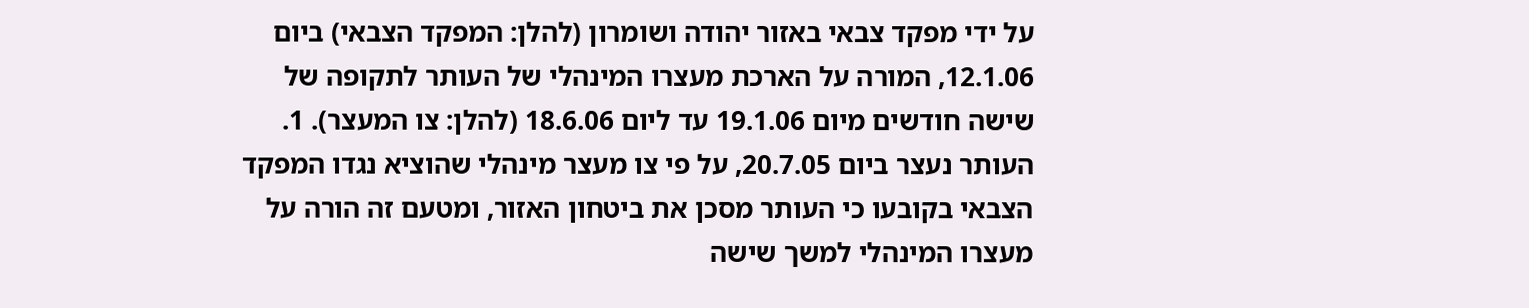על ידי מפקד צבאי באזור יהודה ושומרון (להלן: המפקד הצבאי) ביום 12.1.06, המורה על הארכת מעצרו המינהלי של העותר לתקופה של שישה חודשים מיום 19.1.06 עד ליום 18.6.06 (להלן: צו המעצר). 1. העותר נעצר ביום 20.7.05, על פי צו מעצר מינהלי שהוציא נגדו המפקד הצבאי בקובעו כי העותר מסכן את ביטחון האזור, ומטעם זה הורה על מעצרו המינהלי למשך שישה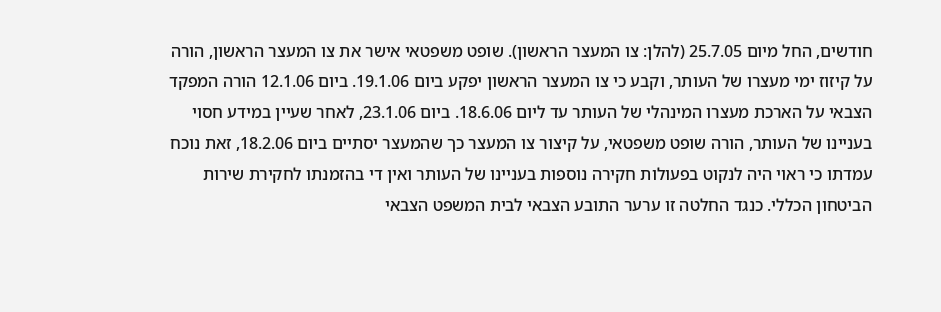חודשים, החל מיום 25.7.05 (להלן: צו המעצר הראשון). שופט משפטאי אישר את צו המעצר הראשון, הורה על קיזוז ימי מעצרו של העותר, וקבע כי צו המעצר הראשון יפקע ביום 19.1.06. ביום 12.1.06 הורה המפקד הצבאי על הארכת מעצרו המינהלי של העותר עד ליום 18.6.06. ביום 23.1.06, לאחר שעיין במידע חסוי בעניינו של העותר, הורה שופט משפטאי, על קיצור צו המעצר כך שהמעצר יסתיים ביום 18.2.06, זאת נוכח עמדתו כי ראוי היה לנקוט בפעולות חקירה נוספות בעניינו של העותר ואין די בהזמנתו לחקירת שירות הביטחון הכללי. כנגד החלטה זו ערער התובע הצבאי לבית המשפט הצבאי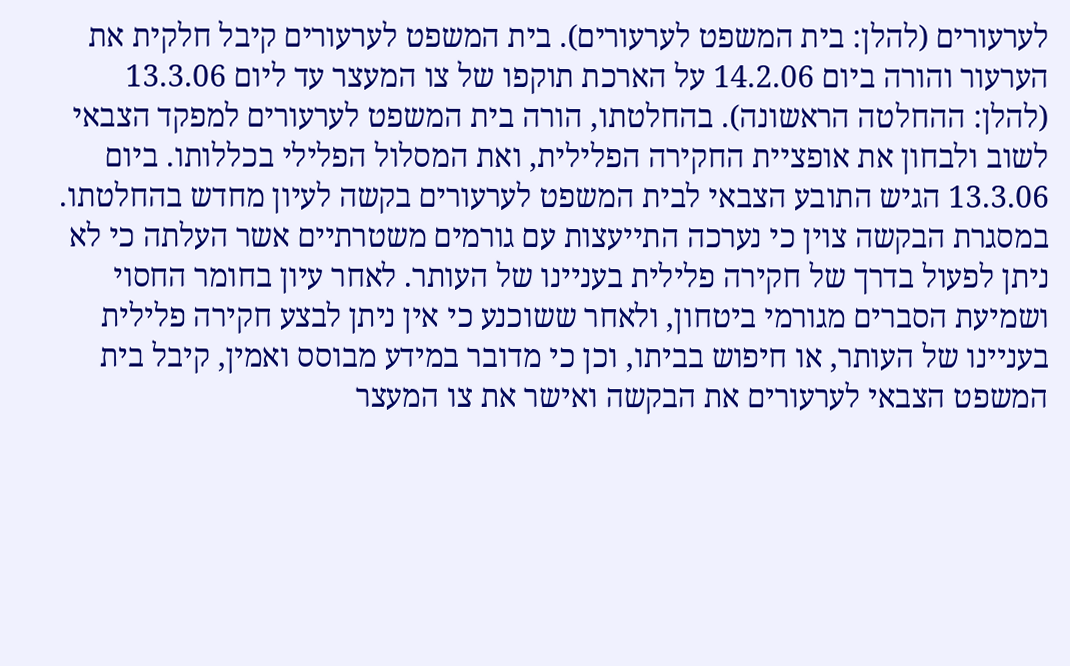לערעורים (להלן: בית המשפט לערעורים). בית המשפט לערעורים קיבל חלקית את הערעור והורה ביום 14.2.06 על הארכת תוקפו של צו המעצר עד ליום 13.3.06 (להלן: ההחלטה הראשונה). בהחלטתו, הורה בית המשפט לערעורים למפקד הצבאי לשוב ולבחון את אופציית החקירה הפלילית, ואת המסלול הפלילי בכללותו. ביום 13.3.06 הגיש התובע הצבאי לבית המשפט לערעורים בקשה לעיון מחדש בהחלטתו. במסגרת הבקשה צוין כי נערכה התייעצות עם גורמים משטרתיים אשר העלתה כי לא ניתן לפעול בדרך של חקירה פלילית בעניינו של העותר. לאחר עיון בחומר החסוי ושמיעת הסברים מגורמי ביטחון, ולאחר ששוכנע כי אין ניתן לבצע חקירה פלילית בעניינו של העותר, או חיפוש בביתו, וכן כי מדובר במידע מבוסס ואמין, קיבל בית המשפט הצבאי לערעורים את הבקשה ואישר את צו המעצר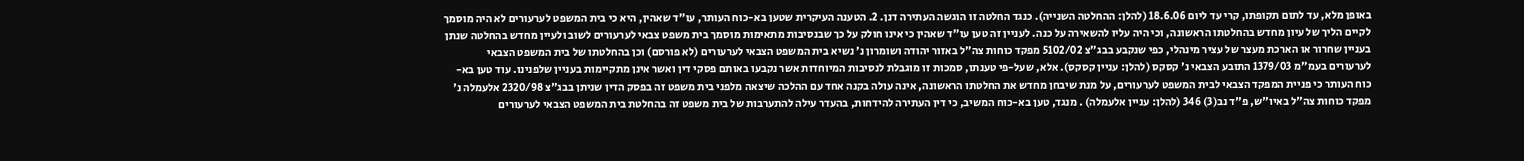באופן מלא, עד לתום תקופתו, קרי עד ליום 18.6.06 (להלן: ההחלטה השנייה). כנגד החלטה זו הוגשה העתירה דנן. 2. הטענה העיקרית שטען בא-כוח העותר, עו"ד שאהין, היא כי בית המשפט לערעורים לא היה מוסמך לקיים הליך של עיון מחדש בהחלטתו הראשונה, וכי היה עליו להשאירה על כנה. לעניין זה טען עו"ד שאהין כי אינו חולק על כך שבנסיבות מתאימות מוסמך בית משפט צבאי לערעורים לשוב ולעיין מחדש בהחלטה שנתן בעניין שחרור או הארכת מעצר של עציר מינהלי, כפי שנקבע בבג"צ 5102/02 מפקד כוחות צה"ל באזור יהודה ושומרון נ' נשיא בית המשפט הצבאי לערעורים (לא פורסם) וכן בהחלטתו של בית המשפט הצבאי לערעורים בעמ"מ 1379/03 התובע הצבאי נ' קסקס (להלן: עניין קסקס). אלא, שעל-פי טענתו, סמכות זו מוגבלת לנסיבות המיוחדות אשר נקבעו באותם פסקי דין ואשר אינן מתקיימות בעניין שלפנינו. עוד טען בא-כוח העותר כי פניית המפקד הצבאי לבית המשפט לערעורים, על מנת שיבחן מחדש את החלטתו הראשונה, אינה עולה בקנה אחד עם ההלכה שיצאה מלפני בית משפט זה בפסק הדין שניתן בבג"צ 2320/98 אלעמלה נ' מפקד כוחות צה"ל באיו"ש, פ"ד נב(3) 346 (להלן: עניין אלעמלה) . מנגד, טען בא-כוח המשיב, כי דין העתירה להידחות, בהעדר עילה להתערבות של בית משפט זה בהחלטת בית המשפט הצבאי לערעורים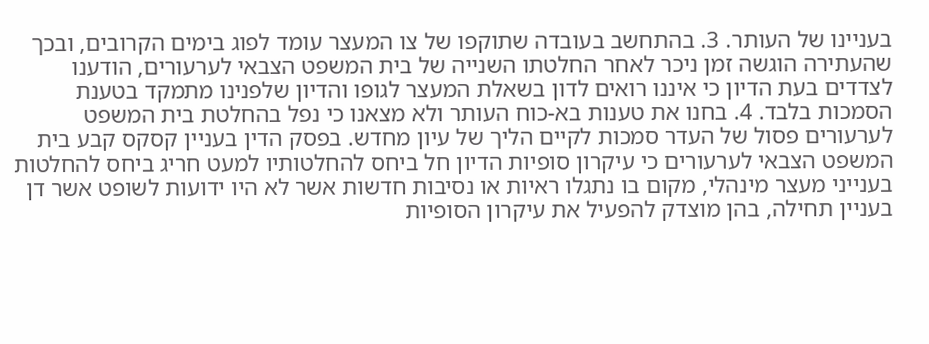בעניינו של העותר. 3. בהתחשב בעובדה שתוקפו של צו המעצר עומד לפוג בימים הקרובים, ובכך שהעתירה הוגשה זמן ניכר לאחר החלטתו השנייה של בית המשפט הצבאי לערעורים, הודענו לצדדים בעת הדיון כי איננו רואים לדון בשאלת המעצר לגופו והדיון שלפנינו מתמקד בטענת הסמכות בלבד. 4. בחנו את טענות בא-כוח העותר ולא מצאנו כי נפל בהחלטת בית המשפט לערעורים פסול של העדר סמכות לקיים הליך של עיון מחדש. בפסק הדין בעניין קסקס קבע בית המשפט הצבאי לערעורים כי עיקרון סופיות הדיון חל ביחס להחלטותיו למעט חריג ביחס להחלטות בענייני מעצר מינהלי, מקום בו נתגלו ראיות או נסיבות חדשות אשר לא היו ידועות לשופט אשר דן בעניין תחילה, בהן מוצדק להפעיל את עיקרון הסופיות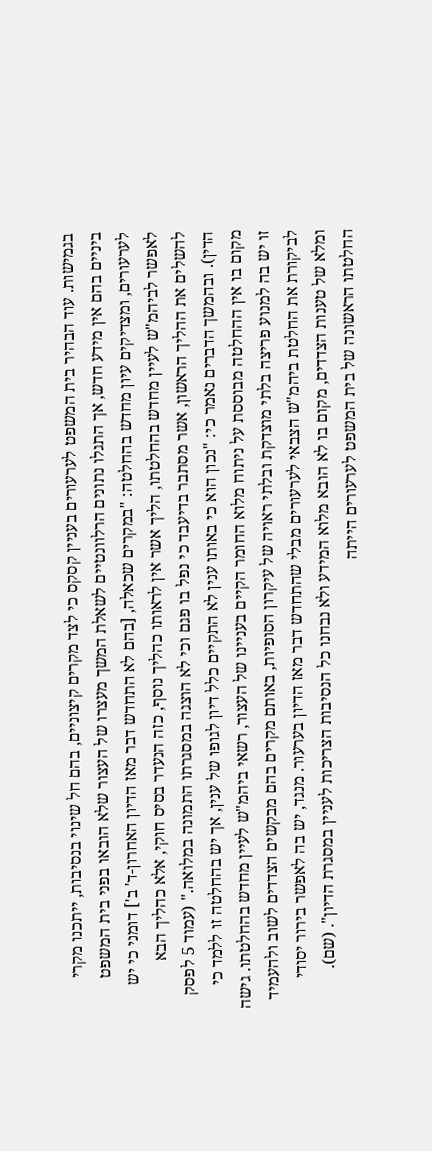בגמישות. עוד הבהיר בית המשפט לערעורים בעניין קסקס כי לצד מקרים קיצוניים, בהם חל שינוי בנסיבות, ייתכנו מקרי ביניים בהם אין מידע חדש, אך התגלו נתונים הרלוונטיים לשאלת המשך מעצרו של העצור שלא הובאו בפני בית המשפט לערעורים, ומצדיקים עיון מחדש בהחלטה: "במקרים שכאלה, [בהם לא התחדש דבר מאז הדיון האחרון-ד' ב'] דומני כי יש לאפשר לביהמ"ש לעיין מחדש בהחלטתו, הליך אשר אין לראותו כהליך נוסף, כזה הנעדר בסיס חוקי, אלא כהליך הבא להשלים את ההליך הראשון, אשר מסתבר בדיעבד כי נפל בו פגם וכי לא הוצגה במסגרתו התמונה במלואה." (עמוד 5 לפסק הדין). ובהמשך הדברים נאמר כי: "נכון הוא כי באותו ענין לא התקיים כלל דיון לגופו של ענין, אך יש בהחלטה זו ללמד כי מקום בו אין ההחלטה מבוססת על ניתוח מלוא החומר הקיים בעניינו של העצור, רשאי ביהמ"ש לעיין מחדש בהחלטתו. גישה זו יש בה למנוע פריצה בלתי מוצדקת ובלתי ראויה של עיקרון הסופיות, באותם מקרים בהם מבקשים הצדדים לשוב ולהעמיד לביקורת את החלטת ביהמ"ש הצבאי לערעורים מבלי שהתחדש דבר מאז הדיון בערעור. מנגד, יש בה לאפשר בירור יסודי ומלא של טענות הצדדים, מקום בו לא הובא מלוא המידע ולא נבחנו כל הנסיבות הצריכות לעניין במסגרת הדיון". (שם). החלטתו הראשונה של בית המשפט לערעורים הייתה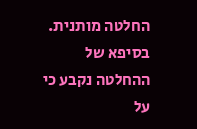החלטה מותנית. בסיפא של ההחלטה נקבע כי על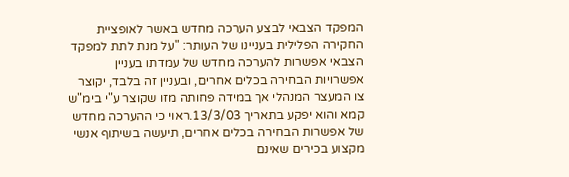המפקד הצבאי לבצע הערכה מחדש באשר לאופציית החקירה הפלילית בעניינו של העותר: "על מנת לתת למפקד הצבאי אפשרות להערכה מחדש של עמדתו בעניין אפשרויות הבחירה בכלים אחרים, ובעניין זה בלבד, יקוצר צו המעצר המנהלי אך במידה פחותה מזו שקוצר ע"י בימ"ש קמא והוא יפקע בתאריך 13/3/03.ראוי כי ההערכה מחדש של אפשרות הבחירה בכלים אחרים, תיעשה בשיתוף אנשי מקצוע בכירים שאינם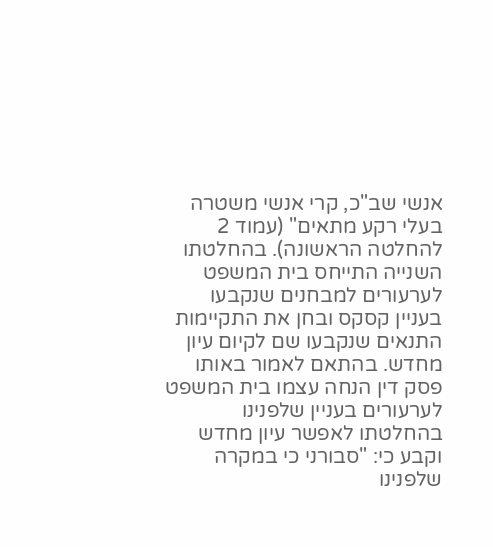אנשי שב"כ, קרי אנשי משטרה בעלי רקע מתאים" (עמוד 2 להחלטה הראשונה). בהחלטתו השנייה התייחס בית המשפט לערעורים למבחנים שנקבעו בעניין קסקס ובחן את התקיימות התנאים שנקבעו שם לקיום עיון מחדש. בהתאם לאמור באותו פסק דין הנחה עצמו בית המשפט לערעורים בעניין שלפנינו בהחלטתו לאפשר עיון מחדש וקבע כי: "סבורני כי במקרה שלפנינו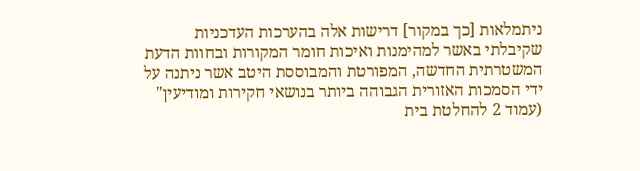ניתמלאות [כך במקור] דרישות אלה בהערכות העדכניות שקיבלתי באשר למהימנות ואיכות חומר המקורות ובחוות הדעת המשטרתית החדשה, המפורטת והמבוססת היטב אשר ניתנה על ידי הסמכות האזורית הגבוהה ביותר בנושאי חקירות ומודיעין" (עמוד 2 להחלטת בית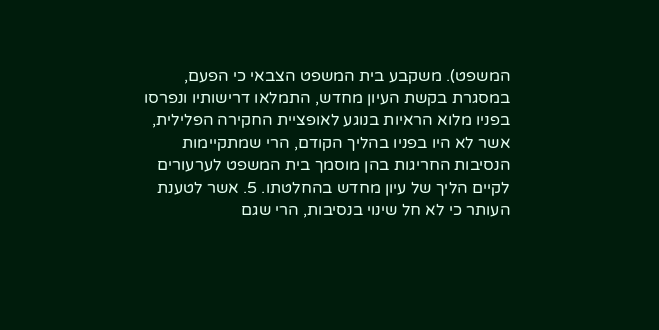המשפט). משקבע בית המשפט הצבאי כי הפעם, במסגרת בקשת העיון מחדש, התמלאו דרישותיו ונפרסו בפניו מלוא הראיות בנוגע לאופציית החקירה הפלילית, אשר לא היו בפניו בהליך הקודם, הרי שמתקיימות הנסיבות החריגות בהן מוסמך בית המשפט לערעורים לקיים הליך של עיון מחדש בהחלטתו. 5. אשר לטענת העותר כי לא חל שינוי בנסיבות, הרי שגם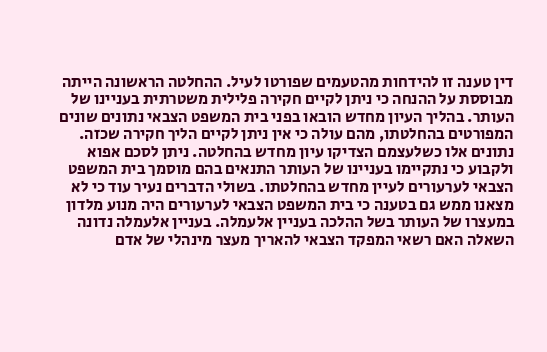דין טענה זו להידחות מהטעמים שפורטו לעיל. ההחלטה הראשונה הייתה מבוססת על ההנחה כי ניתן לקיים חקירה פלילית משטרתית בעניינו של העותר. בהליך העיון מחדש הובאו בפני בית המשפט הצבאי נתונים שונים המפורטים בהחלטתו, מהם עולה כי אין ניתן לקיים הליך חקירה שכזה. נתונים אלו כשלעצמם הצדיקו עיון מחדש בהחלטה. ניתן לסכם אפוא ולקבוע כי נתקיימו בעניינו של העותר התנאים בהם מוסמך בית המשפט הצבאי לערעורים לעיין מחדש בהחלטתו. בשולי הדברים נעיר עוד כי לא מצאנו ממש גם בטענה כי בית המשפט הצבאי לערעורים היה מנוע מלדון במעצרו של העותר בשל ההלכה בעניין אלעמלה. בעניין אלעמלה נדונה השאלה האם רשאי המפקד הצבאי להאריך מעצר מינהלי של אדם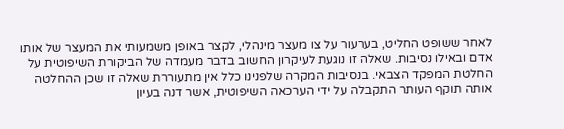לאחר ששופט החליט, בערעור על צו מעצר מינהלי, לקצר באופן משמעותי את המעצר של אותו אדם ובאילו נסיבות. שאלה זו נוגעת לעיקרון החשוב בדבר מעמדה של הביקורת השיפוטית על החלטת המפקד הצבאי. בנסיבות המקרה שלפנינו כלל אין מתעוררת שאלה זו שכן ההחלטה אותה תוקף העותר התקבלה על ידי הערכאה השיפוטית, אשר דנה בעיון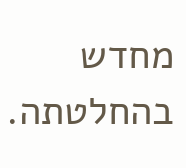מחדש בהחלטתה.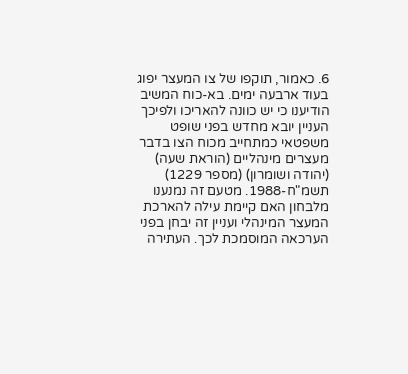6. כאמור, תוקפו של צו המעצר יפוג בעוד ארבעה ימים. בא-כוח המשיב הודיענו כי יש כוונה להאריכו ולפיכך העניין יובא מחדש בפני שופט משפטאי כמתחייב מכוח הצו בדבר מעצרים מינהליים (הוראת שעה) (יהודה ושומרון) (מספר 1229) תשמ"ח-1988. מטעם זה נמנענו מלבחון האם קיימת עילה להארכת המעצר המינהלי ועניין זה יבחן בפני הערכאה המוסמכת לכך. העתירה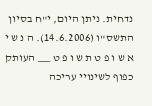נדחית. ניתן היום, י"ח בסיון התשס"ו (14.6.2006). ה נ ש י א ש ו פ ט ת ש ו פ ט ___ העותק כפוף לשינויי עריכה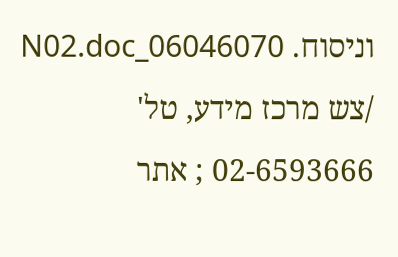וניסוח. 06046070_N02.doc /צש מרכז מידע, טל' 02-6593666 ; אתר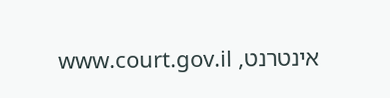אינטרנט, www.court.gov.il